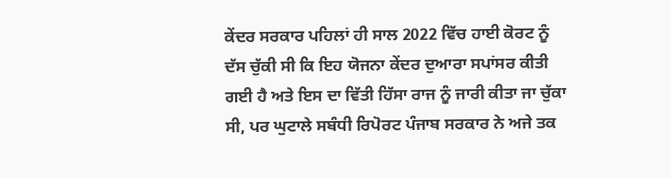ਕੇਂਦਰ ਸਰਕਾਰ ਪਹਿਲਾਂ ਹੀ ਸਾਲ 2022 ਵਿੱਚ ਹਾਈ ਕੋਰਟ ਨੂੰ ਦੱਸ ਚੁੱਕੀ ਸੀ ਕਿ ਇਹ ਯੋਜਨਾ ਕੇਂਦਰ ਦੁਆਰਾ ਸਪਾਂਸਰ ਕੀਤੀ ਗਈ ਹੈ ਅਤੇ ਇਸ ਦਾ ਵਿੱਤੀ ਹਿੱਸਾ ਰਾਜ ਨੂੰ ਜਾਰੀ ਕੀਤਾ ਜਾ ਚੁੱਕਾ ਸੀ, ਪਰ ਘੁਟਾਲੇ ਸਬੰਧੀ ਰਿਪੋਰਟ ਪੰਜਾਬ ਸਰਕਾਰ ਨੇ ਅਜੇ ਤਕ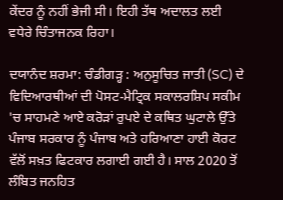ਕੇਂਦਰ ਨੂੰ ਨਹੀਂ ਭੇਜੀ ਸੀ। ਇਹੀ ਤੱਥ ਅਦਾਲਤ ਲਈ ਵਧੇਰੇ ਚਿੰਤਾਜਨਕ ਰਿਹਾ।

ਦਯਾਨੰਦ ਸ਼ਰਮਾ: ਚੰਡੀਗੜ੍ਹ : ਅਨੁਸੂਚਿਤ ਜਾਤੀ (SC) ਦੇ ਵਿਦਿਆਰਥੀਆਂ ਦੀ ਪੋਸਟ-ਮੈਟ੍ਰਿਕ ਸਕਾਲਰਸ਼ਿਪ ਸਕੀਮ 'ਚ ਸਾਹਮਣੇ ਆਏ ਕਰੋੜਾਂ ਰੁਪਏ ਦੇ ਕਥਿਤ ਘੁਟਾਲੇ ਉੱਤੇ ਪੰਜਾਬ ਸਰਕਾਰ ਨੂੰ ਪੰਜਾਬ ਅਤੇ ਹਰਿਆਣਾ ਹਾਈ ਕੋਰਟ ਵੱਲੋਂ ਸਖ਼ਤ ਫਿਟਕਾਰ ਲਗਾਈ ਗਈ ਹੈ। ਸਾਲ 2020 ਤੋਂ ਲੰਬਿਤ ਜਨਹਿਤ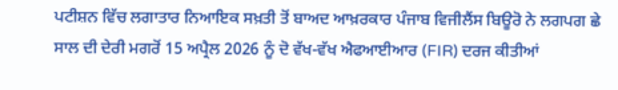ਪਟੀਸ਼ਨ ਵਿੱਚ ਲਗਾਤਾਰ ਨਿਆਇਕ ਸਖ਼ਤੀ ਤੋਂ ਬਾਅਦ ਆਖ਼ਰਕਾਰ ਪੰਜਾਬ ਵਿਜੀਲੈਂਸ ਬਿਊਰੋ ਨੇ ਲਗਪਗ ਛੇ ਸਾਲ ਦੀ ਦੇਰੀ ਮਗਰੋਂ 15 ਅਪ੍ਰੈਲ 2026 ਨੂੰ ਦੋ ਵੱਖ-ਵੱਖ ਐਫਆਈਆਰ (FIR) ਦਰਜ ਕੀਤੀਆਂ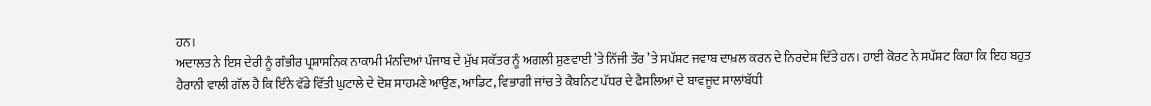ਹਨ।
ਅਦਾਲਤ ਨੇ ਇਸ ਦੇਰੀ ਨੂੰ ਗੰਭੀਰ ਪ੍ਰਸ਼ਾਸਨਿਕ ਨਾਕਾਮੀ ਮੰਨਦਿਆਂ ਪੰਜਾਬ ਦੇ ਮੁੱਖ ਸਕੱਤਰ ਨੂੰ ਅਗਲੀ ਸੁਣਵਾਈ ’ਤੇ ਨਿੱਜੀ ਤੌਰ ’ਤੇ ਸਪੱਸ਼ਟ ਜਵਾਬ ਦਾਖ਼ਲ ਕਰਨ ਦੇ ਨਿਰਦੇਸ਼ ਦਿੱਤੇ ਹਨ। ਹਾਈ ਕੋਰਟ ਨੇ ਸਪੱਸ਼ਟ ਕਿਹਾ ਕਿ ਇਹ ਬਹੁਤ ਹੈਰਾਨੀ ਵਾਲੀ ਗੱਲ ਹੈ ਕਿ ਇੰਨੇ ਵੱਡੇ ਵਿੱਤੀ ਘੁਟਾਲੇ ਦੇ ਦੋਸ਼ ਸਾਹਮਣੇ ਆਉਣ, ਆਡਿਟ, ਵਿਭਾਗੀ ਜਾਂਚ ਤੇ ਕੈਬਨਿਟ ਪੱਧਰ ਦੇ ਫੈਸਲਿਆਂ ਦੇ ਬਾਵਜੂਦ ਸਾਲਾਂਬੱਧੀ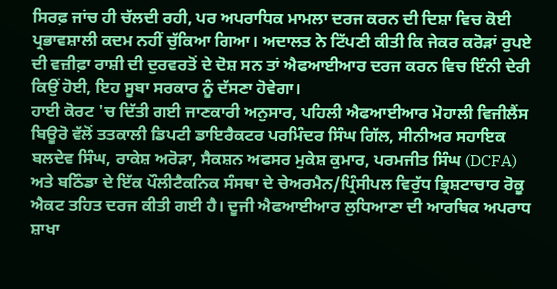ਸਿਰਫ਼ ਜਾਂਚ ਹੀ ਚੱਲਦੀ ਰਹੀ, ਪਰ ਅਪਰਾਧਿਕ ਮਾਮਲਾ ਦਰਜ ਕਰਨ ਦੀ ਦਿਸ਼ਾ ਵਿਚ ਕੋਈ ਪ੍ਰਭਾਵਸ਼ਾਲੀ ਕਦਮ ਨਹੀਂ ਚੁੱਕਿਆ ਗਿਆ। ਅਦਾਲਤ ਨੇ ਟਿੱਪਣੀ ਕੀਤੀ ਕਿ ਜੇਕਰ ਕਰੋੜਾਂ ਰੁਪਏ ਦੀ ਵਜ਼ੀਫ਼ਾ ਰਾਸ਼ੀ ਦੀ ਦੁਰਵਰਤੋਂ ਦੇ ਦੋਸ਼ ਸਨ ਤਾਂ ਐਫਆਈਆਰ ਦਰਜ ਕਰਨ ਵਿਚ ਇੰਨੀ ਦੇਰੀ ਕਿਉਂ ਹੋਈ, ਇਹ ਸੂਬਾ ਸਰਕਾਰ ਨੂੰ ਦੱਸਣਾ ਹੋਵੇਗਾ।
ਹਾਈ ਕੋਰਟ 'ਚ ਦਿੱਤੀ ਗਈ ਜਾਣਕਾਰੀ ਅਨੁਸਾਰ, ਪਹਿਲੀ ਐਫਆਈਆਰ ਮੋਹਾਲੀ ਵਿਜੀਲੈਂਸ ਬਿਊਰੋ ਵੱਲੋਂ ਤਤਕਾਲੀ ਡਿਪਟੀ ਡਾਇਰੈਕਟਰ ਪਰਮਿੰਦਰ ਸਿੰਘ ਗਿੱਲ, ਸੀਨੀਅਰ ਸਹਾਇਕ ਬਲਦੇਵ ਸਿੰਘ, ਰਾਕੇਸ਼ ਅਰੋੜਾ, ਸੈਕਸ਼ਨ ਅਫਸਰ ਮੁਕੇਸ਼ ਕੁਮਾਰ, ਪਰਮਜੀਤ ਸਿੰਘ (DCFA) ਅਤੇ ਬਠਿੰਡਾ ਦੇ ਇੱਕ ਪੌਲੀਟੈਕਨਿਕ ਸੰਸਥਾ ਦੇ ਚੇਅਰਮੈਨ/ਪ੍ਰਿੰਸੀਪਲ ਵਿਰੁੱਧ ਭ੍ਰਿਸ਼ਟਾਚਾਰ ਰੋਕੂ ਐਕਟ ਤਹਿਤ ਦਰਜ ਕੀਤੀ ਗਈ ਹੈ। ਦੂਜੀ ਐਫਆਈਆਰ ਲੁਧਿਆਣਾ ਦੀ ਆਰਥਿਕ ਅਪਰਾਧ ਸ਼ਾਖਾ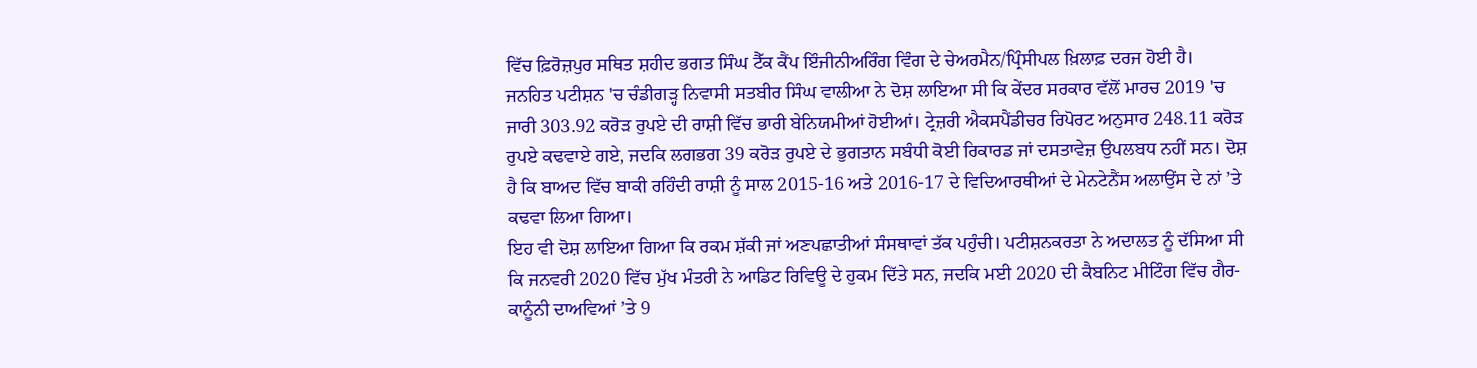ਵਿੱਚ ਫ਼ਿਰੋਜ਼ਪੁਰ ਸਥਿਤ ਸ਼ਹੀਦ ਭਗਤ ਸਿੰਘ ਟੈੱਕ ਕੈਂਪ ਇੰਜੀਨੀਅਰਿੰਗ ਵਿੰਗ ਦੇ ਚੇਅਰਮੈਨ/ਪ੍ਰਿੰਸੀਪਲ ਖ਼ਿਲਾਫ਼ ਦਰਜ ਹੋਈ ਹੈ।
ਜਨਹਿਤ ਪਟੀਸ਼ਨ 'ਚ ਚੰਡੀਗੜ੍ਹ ਨਿਵਾਸੀ ਸਤਬੀਰ ਸਿੰਘ ਵਾਲੀਆ ਨੇ ਦੋਸ਼ ਲਾਇਆ ਸੀ ਕਿ ਕੇਂਦਰ ਸਰਕਾਰ ਵੱਲੋਂ ਮਾਰਚ 2019 'ਚ ਜਾਰੀ 303.92 ਕਰੋੜ ਰੁਪਏ ਦੀ ਰਾਸ਼ੀ ਵਿੱਚ ਭਾਰੀ ਬੇਨਿਯਮੀਆਂ ਹੋਈਆਂ। ਟ੍ਰੇਜ਼ਰੀ ਐਕਸਪੈਂਡੀਚਰ ਰਿਪੋਰਟ ਅਨੁਸਾਰ 248.11 ਕਰੋੜ ਰੁਪਏ ਕਢਵਾਏ ਗਏ, ਜਦਕਿ ਲਗਭਗ 39 ਕਰੋੜ ਰੁਪਏ ਦੇ ਭੁਗਤਾਨ ਸਬੰਧੀ ਕੋਈ ਰਿਕਾਰਡ ਜਾਂ ਦਸਤਾਵੇਜ਼ ਉਪਲਬਧ ਨਹੀਂ ਸਨ। ਦੋਸ਼ ਹੈ ਕਿ ਬਾਅਦ ਵਿੱਚ ਬਾਕੀ ਰਹਿੰਦੀ ਰਾਸ਼ੀ ਨੂੰ ਸਾਲ 2015-16 ਅਤੇ 2016-17 ਦੇ ਵਿਦਿਆਰਥੀਆਂ ਦੇ ਮੇਨਟੇਨੈਂਸ ਅਲਾਉਂਸ ਦੇ ਨਾਂ ’ਤੇ ਕਢਵਾ ਲਿਆ ਗਿਆ।
ਇਹ ਵੀ ਦੋਸ਼ ਲਾਇਆ ਗਿਆ ਕਿ ਰਕਮ ਸ਼ੱਕੀ ਜਾਂ ਅਣਪਛਾਤੀਆਂ ਸੰਸਥਾਵਾਂ ਤੱਕ ਪਹੁੰਚੀ। ਪਟੀਸ਼ਨਕਰਤਾ ਨੇ ਅਦਾਲਤ ਨੂੰ ਦੱਸਿਆ ਸੀ ਕਿ ਜਨਵਰੀ 2020 ਵਿੱਚ ਮੁੱਖ ਮੰਤਰੀ ਨੇ ਆਡਿਟ ਰਿਵਿਊ ਦੇ ਹੁਕਮ ਦਿੱਤੇ ਸਨ, ਜਦਕਿ ਮਈ 2020 ਦੀ ਕੈਬਨਿਟ ਮੀਟਿੰਗ ਵਿੱਚ ਗੈਰ-ਕਾਨੂੰਨੀ ਦਾਅਵਿਆਂ ’ਤੇ 9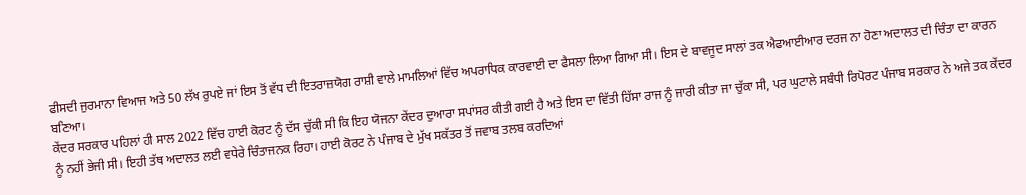ਫੀਸਦੀ ਜੁਰਮਾਨਾ ਵਿਆਜ ਅਤੇ 50 ਲੱਖ ਰੁਪਏ ਜਾਂ ਇਸ ਤੋਂ ਵੱਧ ਦੀ ਇਤਰਾਜ਼ਯੋਗ ਰਾਸ਼ੀ ਵਾਲੇ ਮਾਮਲਿਆਂ ਵਿੱਚ ਅਪਰਾਧਿਕ ਕਾਰਵਾਈ ਦਾ ਫੈਸਲਾ ਲਿਆ ਗਿਆ ਸੀ। ਇਸ ਦੇ ਬਾਵਜੂਦ ਸਾਲਾਂ ਤਕ ਐਫਆਈਆਰ ਦਰਜ ਨਾ ਹੋਣਾ ਅਦਾਲਤ ਦੀ ਚਿੰਤਾ ਦਾ ਕਾਰਨ ਬਣਿਆ।
ਕੇਂਦਰ ਸਰਕਾਰ ਪਹਿਲਾਂ ਹੀ ਸਾਲ 2022 ਵਿੱਚ ਹਾਈ ਕੋਰਟ ਨੂੰ ਦੱਸ ਚੁੱਕੀ ਸੀ ਕਿ ਇਹ ਯੋਜਨਾ ਕੇਂਦਰ ਦੁਆਰਾ ਸਪਾਂਸਰ ਕੀਤੀ ਗਈ ਹੈ ਅਤੇ ਇਸ ਦਾ ਵਿੱਤੀ ਹਿੱਸਾ ਰਾਜ ਨੂੰ ਜਾਰੀ ਕੀਤਾ ਜਾ ਚੁੱਕਾ ਸੀ, ਪਰ ਘੁਟਾਲੇ ਸਬੰਧੀ ਰਿਪੋਰਟ ਪੰਜਾਬ ਸਰਕਾਰ ਨੇ ਅਜੇ ਤਕ ਕੇਂਦਰ ਨੂੰ ਨਹੀਂ ਭੇਜੀ ਸੀ। ਇਹੀ ਤੱਥ ਅਦਾਲਤ ਲਈ ਵਧੇਰੇ ਚਿੰਤਾਜਨਕ ਰਿਹਾ। ਹਾਈ ਕੋਰਟ ਨੇ ਪੰਜਾਬ ਦੇ ਮੁੱਖ ਸਕੱਤਰ ਤੋਂ ਜਵਾਬ ਤਲਬ ਕਰਦਿਆਂ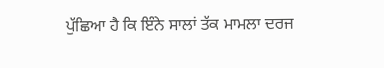ਪੁੱਛਿਆ ਹੈ ਕਿ ਇੰਨੇ ਸਾਲਾਂ ਤੱਕ ਮਾਮਲਾ ਦਰਜ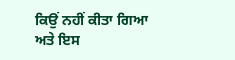ਕਿਉਂ ਨਹੀਂ ਕੀਤਾ ਗਿਆ ਅਤੇ ਇਸ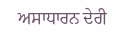ਅਸਾਧਾਰਨ ਦੇਰੀ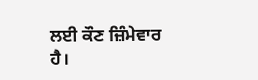ਲਈ ਕੌਣ ਜ਼ਿੰਮੇਵਾਰ ਹੈ।